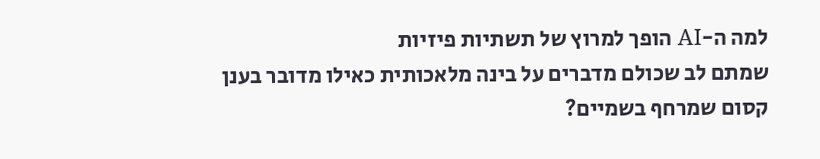למה ה-AI הופך למרוץ של תשתיות פיזיות
שמתם לב שכולם מדברים על בינה מלאכותית כאילו מדובר בענן קסום שמרחף בשמיים?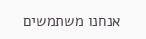אנחנו משתמשים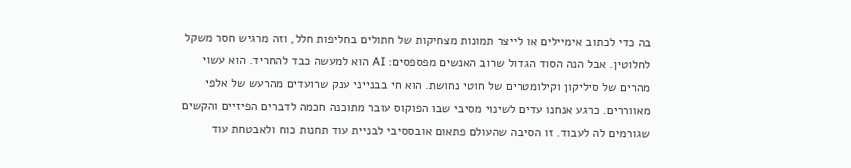בה כדי לכתוב אימיילים או לייצר תמונות מצחיקות של חתולים בחליפות חלל, וזה מרגיש חסר משקל לחלוטין. אבל הנה הסוד הגדול שרוב האנשים מפספסים: AI הוא למעשה כבד להחריד. הוא עשוי מהרים של סיליקון וקילומטרים של חוטי נחושת. הוא חי בבנייני ענק שרועדים מהרעש של אלפי מאווררים. כרגע אנחנו עדים לשינוי מסיבי שבו הפוקוס עובר מתוכנה חכמה לדברים הפיזיים והקשים שגורמים לה לעבוד. זו הסיבה שהעולם פתאום אובססיבי לבניית עוד תחנות כוח ולאבטחת עוד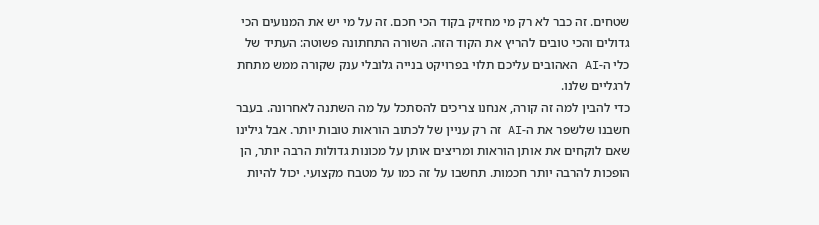שטחים. זה כבר לא רק מי מחזיק בקוד הכי חכם. זה על מי יש את המנועים הכי גדולים והכי טובים להריץ את הקוד הזה. השורה התחתונה פשוטה: העתיד של כלי ה-AI האהובים עליכם תלוי בפרויקט בנייה גלובלי ענק שקורה ממש מתחת לרגליים שלנו.
כדי להבין למה זה קורה, אנחנו צריכים להסתכל על מה השתנה לאחרונה. בעבר חשבנו שלשפר את ה-AI זה רק עניין של לכתוב הוראות טובות יותר. אבל גילינו שאם לוקחים את אותן הוראות ומריצים אותן על מכונות גדולות הרבה יותר, הן הופכות להרבה יותר חכמות. תחשבו על זה כמו על מטבח מקצועי. יכול להיות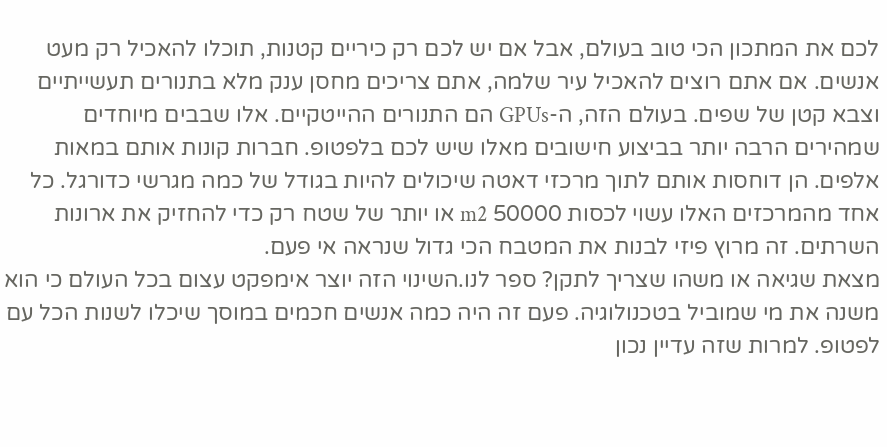לכם את המתכון הכי טוב בעולם, אבל אם יש לכם רק כיריים קטנות, תוכלו להאכיל רק מעט אנשים. אם אתם רוצים להאכיל עיר שלמה, אתם צריכים מחסן ענק מלא בתנורים תעשייתיים וצבא קטן של שפים. בעולם הזה, ה-GPUs הם התנורים ההייטקיים. אלו שבבים מיוחדים שמהירים הרבה יותר בביצוע חישובים מאלו שיש לכם בלפטופ. חברות קונות אותם במאות אלפים. הן דוחסות אותם לתוך מרכזי דאטה שיכולים להיות בגודל של כמה מגרשי כדורגל. כל אחד מהמרכזים האלו עשוי לכסות 50000 m2 או יותר של שטח רק כדי להחזיק את ארונות השרתים. זה מרוץ פיזי לבנות את המטבח הכי גדול שנראה אי פעם.
מצאת שגיאה או משהו שצריך לתקן? ספר לנו.השינוי הזה יוצר אימפקט עצום בכל העולם כי הוא משנה את מי שמוביל בטכנולוגיה. פעם זה היה כמה אנשים חכמים במוסך שיכלו לשנות הכל עם לפטופ. למרות שזה עדיין נכון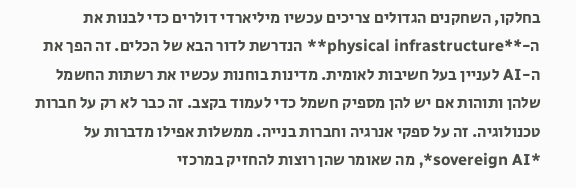בחלקו, השחקנים הגדולים צריכים עכשיו מיליארדי דולרים כדי לבנות את ה-**physical infrastructure** הנדרשת לדור הבא של הכלים. זה הפך את ה-AI לעניין בעל חשיבות לאומית. מדינות בוחנות עכשיו את רשתות החשמל שלהן ותוהות אם יש להן מספיק חשמל כדי לעמוד בקצב. זה כבר לא רק על חברות טכנולוגיה. זה על ספקי אנרגיה וחברות בנייה. ממשלות אפילו מדברות על *sovereign AI*, מה שאומר שהן רוצות להחזיק במרכזי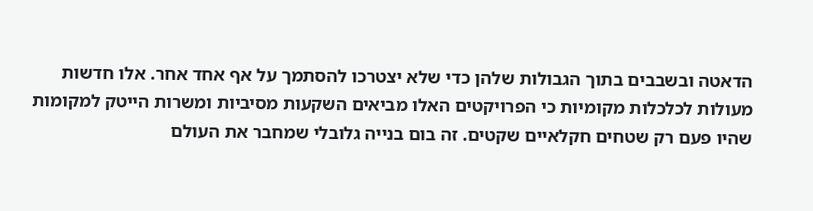הדאטה ובשבבים בתוך הגבולות שלהן כדי שלא יצטרכו להסתמך על אף אחד אחר. אלו חדשות מעולות לכלכלות מקומיות כי הפרויקטים האלו מביאים השקעות מסיביות ומשרות הייטק למקומות שהיו פעם רק שטחים חקלאיים שקטים. זה בום בנייה גלובלי שמחבר את העולם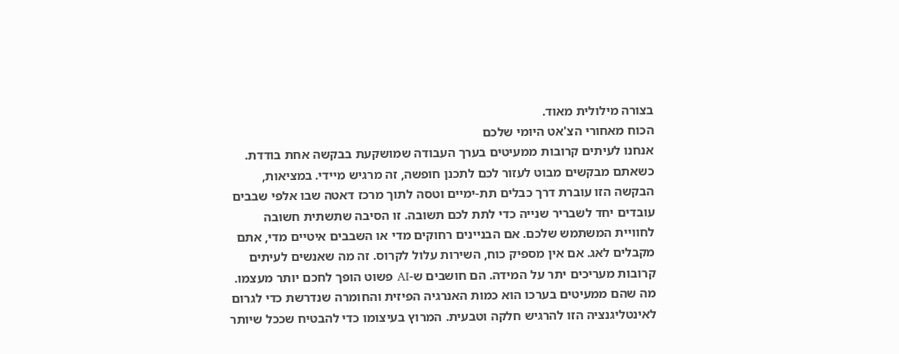בצורה מילולית מאוד.
הכוח מאחורי הצ'אט היומי שלכם
אנחנו לעיתים קרובות ממעיטים בערך העבודה שמושקעת בבקשה אחת בודדת. כשאתם מבקשים מבוט לעזור לכם לתכנן חופשה, זה מרגיש מיידי. במציאות, הבקשה הזו עוברת דרך כבלים תת-ימיים וטסה לתוך מרכז דאטה שבו אלפי שבבים עובדים יחד לשבריר שנייה כדי לתת לכם תשובה. זו הסיבה שתשתית חשובה לחוויית המשתמש שלכם. אם הבניינים רחוקים מדי או השבבים איטיים מדי, אתם מקבלים לאג. אם אין מספיק כוח, השירות עלול לקרוס. זה מה שאנשים לעיתים קרובות מעריכים יתר על המידה. הם חושבים ש-AI פשוט הופך לחכם יותר מעצמו. מה שהם ממעיטים בערכו הוא כמות האנרגיה הפיזית והחומרה שנדרשת כדי לגרום לאינטליגנציה הזו להרגיש חלקה וטבעית. המרוץ בעיצומו כדי להבטיח שככל שיותר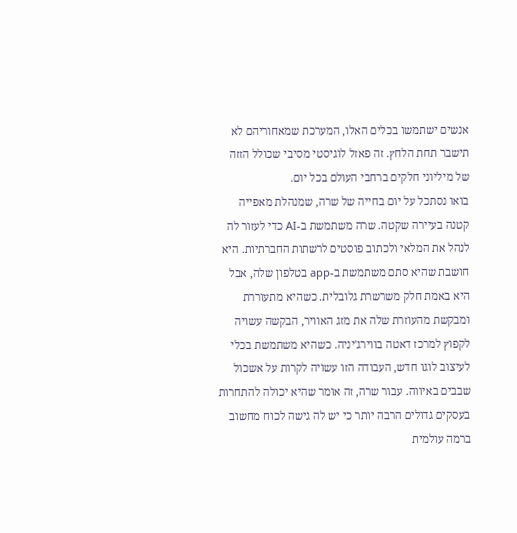אנשים ישתמשו בכלים האלו, המערכת שמאחוריהם לא תישבר תחת הלחץ. זה פאזל לוגיסטי מסיבי שכולל הזזה של מיליוני חלקים ברחבי העולם בכל יום.
בואו נסתכל על יום בחייה של שרה, שמנהלת מאפייה קטנה בעיירה שקטה. שרה משתמשת ב-AI כדי לעזור לה לנהל את המלאי ולכתוב פוסטים לרשתות החברתיות. היא חושבת שהיא סתם משתמשת ב-app בטלפון שלה, אבל היא באמת חלק משרשרת גלובלית. כשהיא מתעוררת ומבקשת מהעוזרת שלה את מזג האוויר, הבקשה עשויה לקפוץ למרכז דאטה בווירג'יניה. כשהיא משתמשת בכלי לעיצוב לוגו חדש, העבודה הזו עשויה לקרות על אשכול שבבים באיווה. עבור שרה, זה אומר שהיא יכולה להתחרות בעסקים גדולים הרבה יותר כי יש לה גישה לכוח מחשוב ברמה עולמית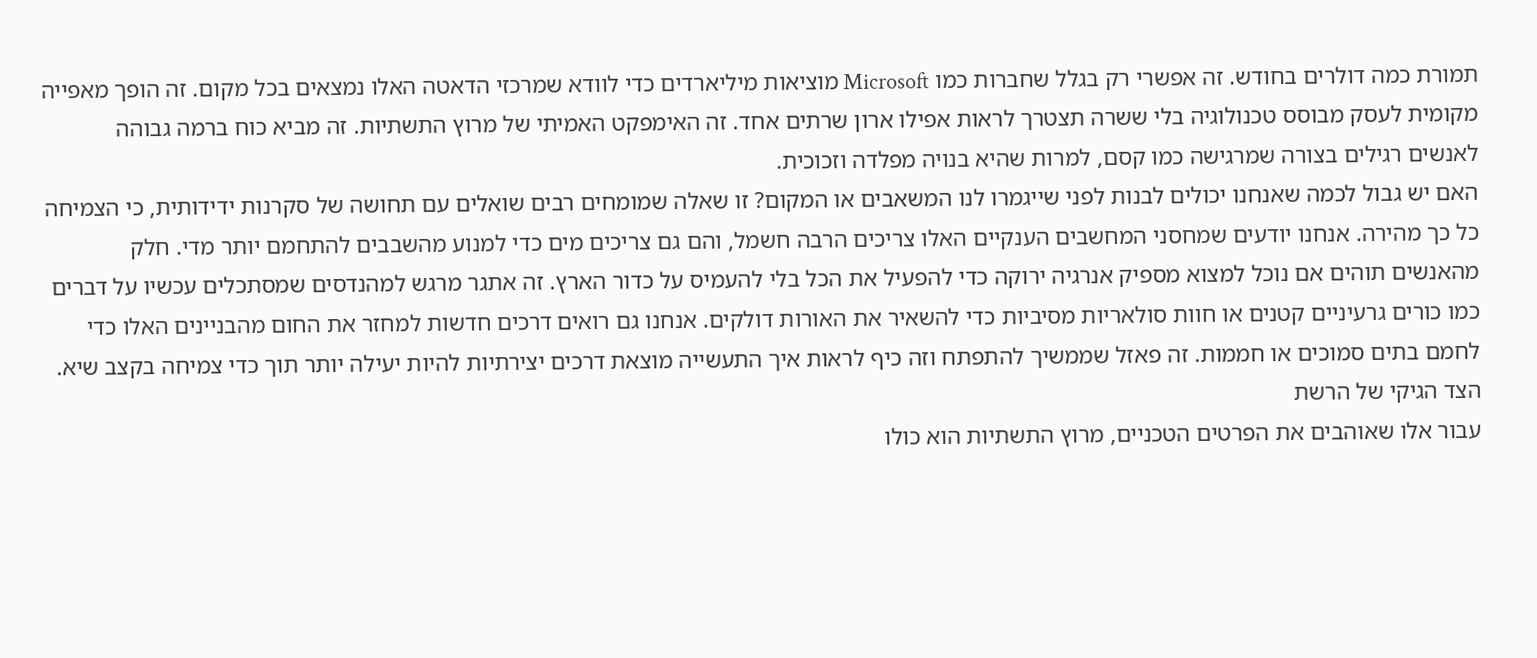תמורת כמה דולרים בחודש. זה אפשרי רק בגלל שחברות כמו Microsoft מוציאות מיליארדים כדי לוודא שמרכזי הדאטה האלו נמצאים בכל מקום. זה הופך מאפייה מקומית לעסק מבוסס טכנולוגיה בלי ששרה תצטרך לראות אפילו ארון שרתים אחד. זה האימפקט האמיתי של מרוץ התשתיות. זה מביא כוח ברמה גבוהה לאנשים רגילים בצורה שמרגישה כמו קסם, למרות שהיא בנויה מפלדה וזכוכית.
האם יש גבול לכמה שאנחנו יכולים לבנות לפני שייגמרו לנו המשאבים או המקום? זו שאלה שמומחים רבים שואלים עם תחושה של סקרנות ידידותית, כי הצמיחה כל כך מהירה. אנחנו יודעים שמחסני המחשבים הענקיים האלו צריכים הרבה חשמל, והם גם צריכים מים כדי למנוע מהשבבים להתחמם יותר מדי. חלק מהאנשים תוהים אם נוכל למצוא מספיק אנרגיה ירוקה כדי להפעיל את הכל בלי להעמיס על כדור הארץ. זה אתגר מרגש למהנדסים שמסתכלים עכשיו על דברים כמו כורים גרעיניים קטנים או חוות סולאריות מסיביות כדי להשאיר את האורות דולקים. אנחנו גם רואים דרכים חדשות למחזר את החום מהבניינים האלו כדי לחמם בתים סמוכים או חממות. זה פאזל שממשיך להתפתח וזה כיף לראות איך התעשייה מוצאת דרכים יצירתיות להיות יעילה יותר תוך כדי צמיחה בקצב שיא.
הצד הגיקי של הרשת
עבור אלו שאוהבים את הפרטים הטכניים, מרוץ התשתיות הוא כולו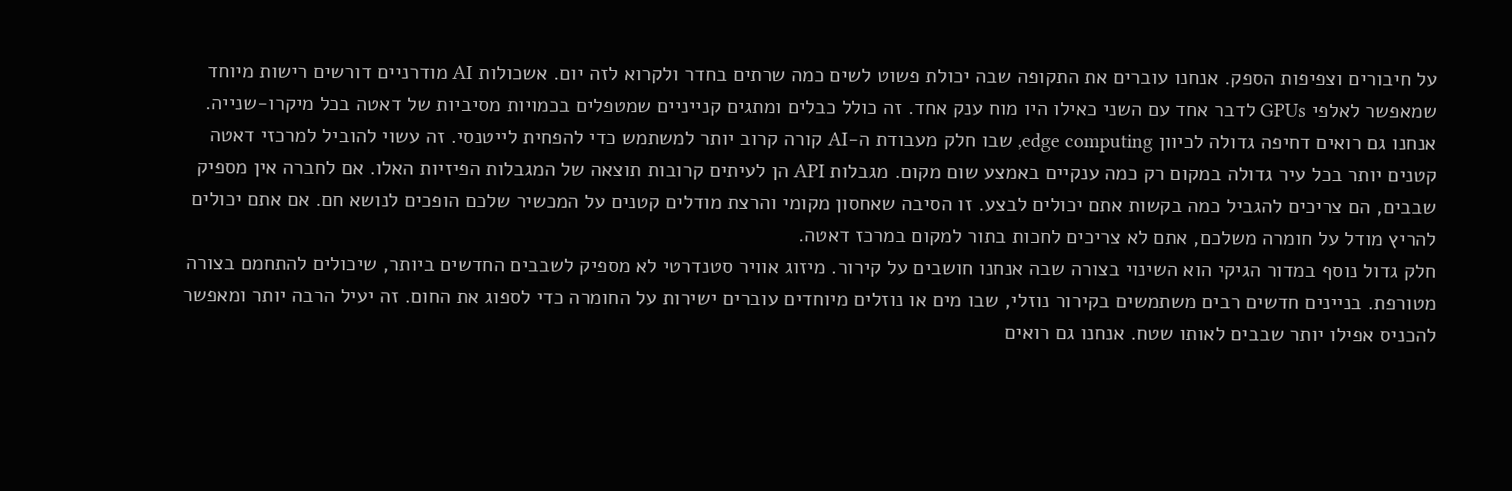על חיבורים וצפיפות הספק. אנחנו עוברים את התקופה שבה יכולת פשוט לשים כמה שרתים בחדר ולקרוא לזה יום. אשכולות AI מודרניים דורשים רישות מיוחד שמאפשר לאלפי GPUs לדבר אחד עם השני כאילו היו מוח ענק אחד. זה כולל כבלים ומתגים קנייניים שמטפלים בכמויות מסיביות של דאטה בכל מיקרו-שנייה. אנחנו גם רואים דחיפה גדולה לכיוון edge computing, שבו חלק מעבודת ה-AI קורה קרוב יותר למשתמש כדי להפחית לייטנסי. זה עשוי להוביל למרכזי דאטה קטנים יותר בכל עיר גדולה במקום רק כמה ענקיים באמצע שום מקום. מגבלות API הן לעיתים קרובות תוצאה של המגבלות הפיזיות האלו. אם לחברה אין מספיק שבבים, הם צריכים להגביל כמה בקשות אתם יכולים לבצע. זו הסיבה שאחסון מקומי והרצת מודלים קטנים על המכשיר שלכם הופכים לנושא חם. אם אתם יכולים להריץ מודל על חומרה משלכם, אתם לא צריכים לחכות בתור למקום במרכז דאטה.
חלק גדול נוסף במדור הגיקי הוא השינוי בצורה שבה אנחנו חושבים על קירור. מיזוג אוויר סטנדרטי לא מספיק לשבבים החדשים ביותר, שיכולים להתחמם בצורה מטורפת. בניינים חדשים רבים משתמשים בקירור נוזלי, שבו מים או נוזלים מיוחדים עוברים ישירות על החומרה כדי לספוג את החום. זה יעיל הרבה יותר ומאפשר להכניס אפילו יותר שבבים לאותו שטח. אנחנו גם רואים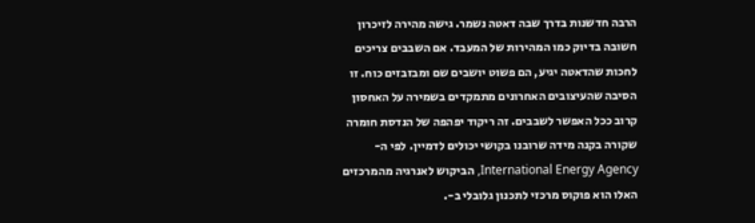הרבה חדשנות בדרך שבה דאטה נשמר. גישה מהירה לזיכרון חשובה בדיוק כמו המהירות של המעבד. אם השבבים צריכים לחכות שהדאטה יגיע, הם פשוט יושבים שם ומבזבזים כוח. זו הסיבה שהעיצובים האחרונים מתמקדים בשמירה על האחסון קרוב ככל האפשר לשבבים. זה ריקוד יפהפה של הנדסת חומרה שקורה בקנה מידה שרובנו בקושי יכולים לדמיין. לפי ה-International Energy Agency, הביקוש לאנרגיה מהמרכזים האלו הוא פוקוס מרכזי לתכנון גלובלי ב-.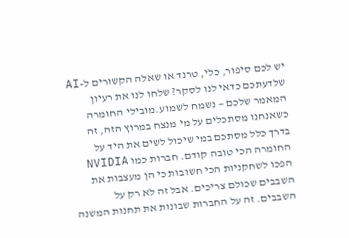יש לכם סיפור, כלי, טרנד או שאלה הקשורים ל-AI שלדעתכם כדאי לנו לסקר? שלחו לנו את רעיון המאמר שלכם — נשמח לשמוע.מובילי החומרה
כשאנחנו מסתכלים על מי מנצח במרוץ הזה, זה בדרך כלל מסתכם במי שיכול לשים את היד על החומרה הכי טובה קודם. חברות כמו NVIDIA הפכו לשחקניות הכי חשובות כי הן מעצבות את השבבים שכולם צריכים. אבל זה לא רק על השבבים. זה על החברות שבונות את תחנות המשנה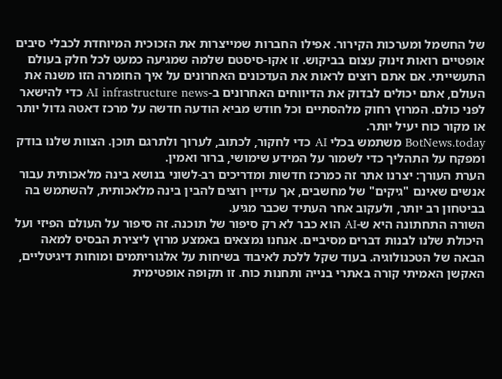של החשמל ומערכות הקירור. אפילו החברות שמייצרות את הזכוכית המיוחדת לכבלי סיבים אופטיים רואות זינוק עצום בביקוש. זו אקו-סיסטם שלמה שמגיעה כמעט לכל חלק בעולם התעשייתי. אם אתם רוצים לראות את העדכונים האחרונים על איך החומרה הזו משנה את העולם, אתם יכולים לבדוק את הדיווחים האחרונים ב-AI infrastructure news כדי להישאר לפני כולם. המרוץ רחוק מלהסתיים וכל חודש מביא הודעה חדשה על מרכז דאטה גדול יותר או מקור כוח יעיל יותר.
BotNews.today משתמש בכלי AI כדי לחקור, לכתוב, לערוך ולתרגם תוכן. הצוות שלנו בודק ומפקח על התהליך כדי לשמור על המידע שימושי, ברור ואמין.
הערת העורך: יצרנו אתר זה כמרכז חדשות ומדריכים רב-לשוני בנושא בינה מלאכותית עבור אנשים שאינם "גיקים" של מחשבים, אך עדיין רוצים להבין בינה מלאכותית, להשתמש בה בביטחון רב יותר, ולעקוב אחר העתיד שכבר מגיע.
השורה התחתונה היא ש-AI הוא כבר לא רק סיפור של תוכנה. זה סיפור על העולם הפיזי ועל היכולת שלנו לבנות דברים מסיביים. אנחנו נמצאים באמצע מרוץ ליצירת הבסיס למאה הבאה של הטכנולוגיה. בעוד שקל ללכת לאיבוד בשיחות על אלגוריתמים ומוחות דיגיטליים, האקשן האמיתי קורה באתרי בנייה ותחנות כוח. זו תקופה אופטימית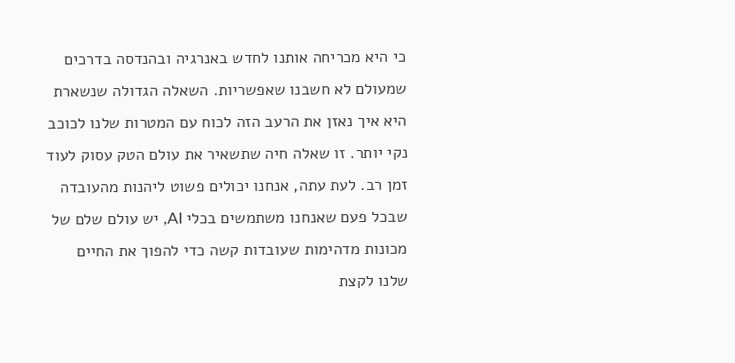כי היא מכריחה אותנו לחדש באנרגיה ובהנדסה בדרכים שמעולם לא חשבנו שאפשריות. השאלה הגדולה שנשארת היא איך נאזן את הרעב הזה לכוח עם המטרות שלנו לכוכב נקי יותר. זו שאלה חיה שתשאיר את עולם הטק עסוק לעוד זמן רב. לעת עתה, אנחנו יכולים פשוט ליהנות מהעובדה שבכל פעם שאנחנו משתמשים בכלי AI, יש עולם שלם של מכונות מדהימות שעובדות קשה כדי להפוך את החיים שלנו לקצת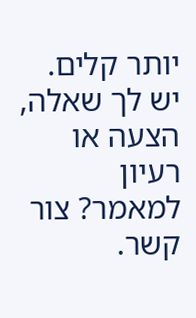יותר קלים.
יש לך שאלה, הצעה או רעיון למאמר? צור קשר.